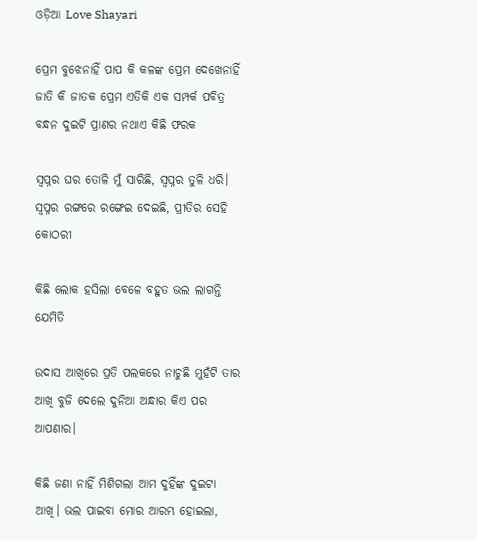ଓଡ଼ିଆ Love Shayari

ପ୍ରେମ ବୁଝେନାହିଁ ପାପ କି କଳଙ୍କ ପ୍ରେମ ଦେଖେନାହିଁ ଜାତି କି ଜାତକ ପ୍ରେମ ଏତିକି ଏକ ସମ୍ପର୍କ ପବିତ୍ର ବନ୍ଧନ ଦୁଇଟି ପ୍ରାଣର ନଥାଏ କିଛି ଫରକ

ସ୍ବପ୍ନର ଘର ତୋଳି ମୁଁ ସାରିଛି, ସ୍ବପ୍ନର ତୁଳି ଧରି। ସ୍ଵପ୍ନର ରଙ୍ଗରେ ରଙ୍ଗେଇ ଦେଇଛି, ପ୍ରୀତିର ସେହି କୋଠରୀ

କିଛି ଲୋକ ହସିଲା ବେଳେ ବହୁତ ଭଲ ଲାଗନ୍ତି ଯେମିତି

ଉଦାସ ଆଖିରେ ପ୍ରତି ପଲକରେ ନାଚୁଛି ମୁହଁଟି ତାର ଆଖି ବୁଜି ଦେଲେ ଦୁନିଆ ଅନ୍ଧାର କିଏ ପର ଆପଣାର।

କିଛି ଜଣା ନାହିଁ ମିଶିଗଲା ଆମ ଦୁହିଁଙ୍କ ଦୁଇଟା ଆଖି। ଭଲ ପାଇବା ମୋର ଆରମ୍ଭ ହୋଇଲା,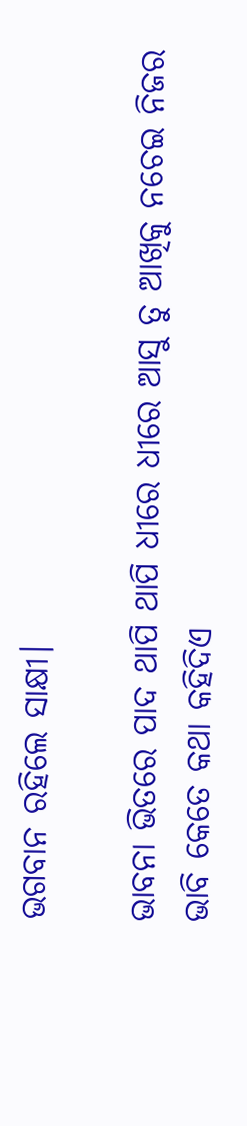ଭଗବାନ ରହିଲେ ସାକ୍ଷୀ।

ଭାବନା ଭିତରେ ପାଦ ଥାପି ଥାପି ଧୀରେ ଧୀରେ ଆସୁ ତୁ ଆଖିକୁ ନଚେଇ ନିଜର ଭାବି କେତେ କଥା କହିଦିଏ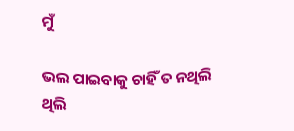ମୁଁ

ଭଲ ପାଇବାକୁ ଚାହିଁ ତ ନଥିଲି ଥିଲି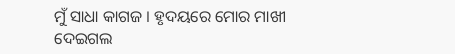ମୁଁ ସାଧା କାଗଜ । ହୃଦୟରେ ମୋର ମାଖୀ ଦେଇଗଲ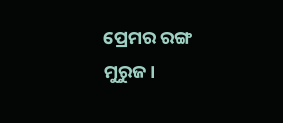ପ୍ରେମର ରଙ୍ଗ ମୁରୁଜ।